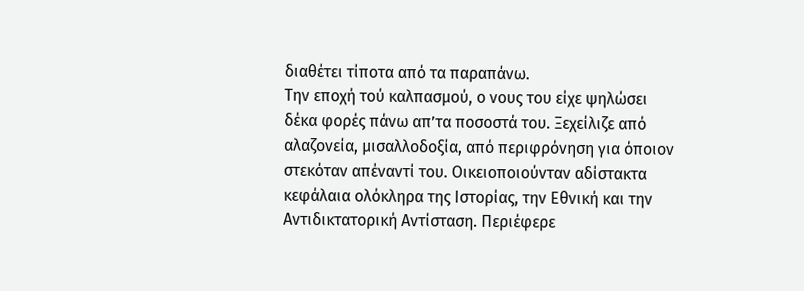διαθέτει τίποτα από τα παραπάνω.
Την εποχή τού καλπασμού, ο νους του είχε ψηλώσει δέκα φορές πάνω απ’τα ποσοστά του. Ξεχείλιζε από αλαζονεία, μισαλλοδοξία, από περιφρόνηση για όποιον στεκόταν απέναντί του. Οικειοποιούνταν αδίστακτα κεφάλαια ολόκληρα της Ιστορίας, την Εθνική και την Αντιδικτατορική Αντίσταση. Περιέφερε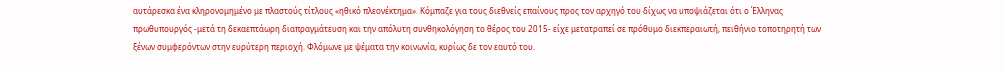αυτάρεσκα ένα κληρονομημένο με πλαστούς τίτλους «ηθικό πλεονέκτημα». Κόμπαζε για τους διεθνείς επαίνους προς τον αρχηγό του δίχως να υποψιάζεται ότι ο Έλληνας πρωθυπουργός -μετά τη δεκαεπτάωρη διαπραγμάτευση και την απόλυτη συνθηκολόγηση το θέρος του 2015- είχε μετατραπεί σε πρόθυμο διεκπεραιωτή, πειθήνιο τοποτηρητή των ξένων συμφερόντων στην ευρύτερη περιοχή. Φλόμωνε με ψέματα την κοινωνία, κυρίως δε τον εαυτό του.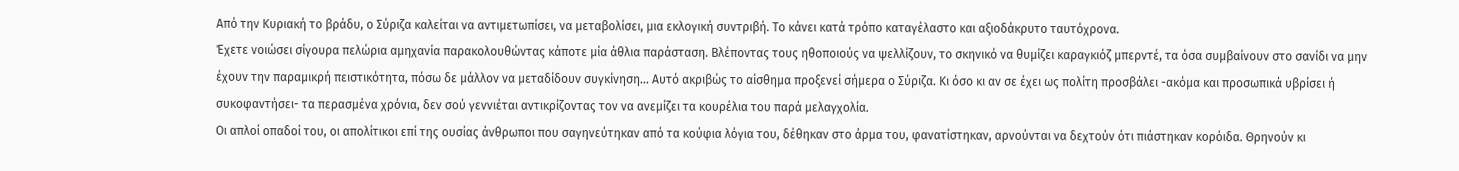Από την Κυριακή το βράδυ, ο Σύριζα καλείται να αντιμετωπίσει, να μεταβολίσει, μια εκλογική συντριβή. Το κάνει κατά τρόπο καταγέλαστο και αξιοδάκρυτο ταυτόχρονα.
Έχετε νοιώσει σίγουρα πελώρια αμηχανία παρακολουθώντας κάποτε μία άθλια παράσταση. Βλέποντας τους ηθοποιούς να ψελλίζουν, το σκηνικό να θυμίζει καραγκιόζ μπερντέ, τα όσα συμβαίνουν στο σανίδι να μην έχουν την παραμικρή πειστικότητα, πόσω δε μάλλον να μεταδίδουν συγκίνηση… Αυτό ακριβώς το αίσθημα προξενεί σήμερα ο Σύριζα. Κι όσο κι αν σε έχει ως πολίτη προσβάλει -ακόμα και προσωπικά υβρίσει ή συκοφαντήσει- τα περασμένα χρόνια, δεν σού γεννιέται αντικρίζοντας τον να ανεμίζει τα κουρέλια του παρά μελαγχολία.
Οι απλοί οπαδοί του, οι απολίτικοι επί της ουσίας άνθρωποι που σαγηνεύτηκαν από τα κούφια λόγια του, δέθηκαν στο άρμα του, φανατίστηκαν, αρνούνται να δεχτούν ότι πιάστηκαν κορόιδα. Θρηνούν κι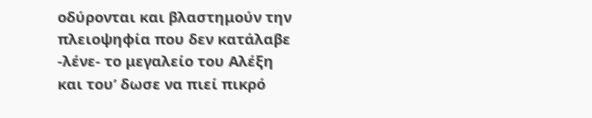οδύρονται και βλαστημούν την πλειοψηφία που δεν κατάλαβε -λένε- το μεγαλείο του Αλέξη και του’ δωσε να πιεί πικρό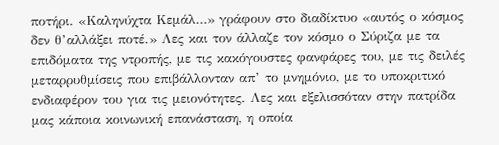ποτήρι. «Καληνύχτα Κεμάλ…» γράφουν στο διαδίκτυο «αυτός ο κόσμος δεν θ’αλλάξει ποτέ.» Λες και τον άλλαζε τον κόσμο ο Σύριζα με τα επιδόματα της ντροπής, με τις κακόγουστες φανφάρες του, με τις δειλές μεταρρυθμίσεις που επιβάλλονταν απ’ το μνημόνιο, με το υποκριτικό ενδιαφέρον του για τις μειονότητες. Λες και εξελισσόταν στην πατρίδα μας κάποια κοινωνική επανάσταση, η οποία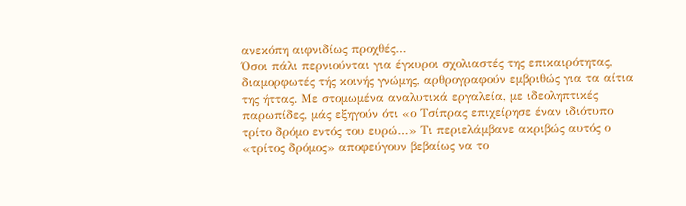ανεκόπη αιφνιδίως προχθές…
Όσοι πάλι περνιούνται για έγκυροι σχολιαστές της επικαιρότητας, διαμορφωτές τής κοινής γνώμης, αρθρογραφούν εμβριθώς για τα αίτια της ήττας. Με στομωμένα αναλυτικά εργαλεία, με ιδεοληπτικές παρωπίδες, μάς εξηγούν ότι «ο Τσίπρας επιχείρησε έναν ιδιότυπο τρίτο δρόμο εντός του ευρώ…» Τι περιελάμβανε ακριβώς αυτός ο «τρίτος δρόμος» αποφεύγουν βεβαίως να το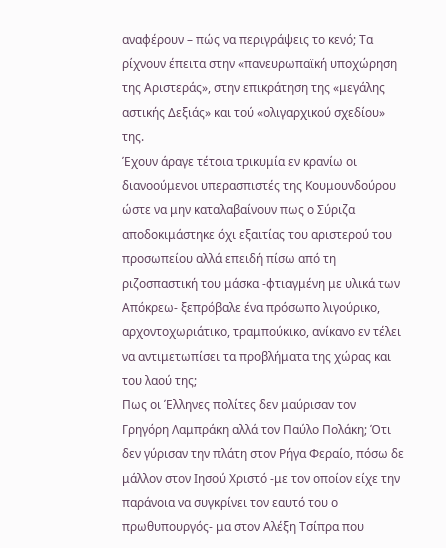αναφέρουν – πώς να περιγράψεις το κενό; Τα ρίχνουν έπειτα στην «πανευρωπαϊκή υποχώρηση της Αριστεράς», στην επικράτηση της «μεγάλης αστικής Δεξιάς» και τού «ολιγαρχικού σχεδίου» της.
Έχουν άραγε τέτοια τρικυμία εν κρανίω οι διανοούμενοι υπερασπιστές της Κουμουνδούρου ώστε να μην καταλαβαίνουν πως ο Σύριζα αποδοκιμάστηκε όχι εξαιτίας του αριστερού του προσωπείου αλλά επειδή πίσω από τη ριζοσπαστική του μάσκα -φτιαγμένη με υλικά των Απόκρεω- ξεπρόβαλε ένα πρόσωπο λιγούρικο, αρχοντοχωριάτικο, τραμπούκικο, ανίκανο εν τέλει να αντιμετωπίσει τα προβλήματα της χώρας και του λαού της;
Πως οι Έλληνες πολίτες δεν μαύρισαν τον Γρηγόρη Λαμπράκη αλλά τον Παύλο Πολάκη; Ότι δεν γύρισαν την πλάτη στον Ρήγα Φεραίο, πόσω δε μάλλον στον Ιησού Χριστό -με τον οποίον είχε την παράνοια να συγκρίνει τον εαυτό του ο πρωθυπουργός- μα στον Αλέξη Τσίπρα που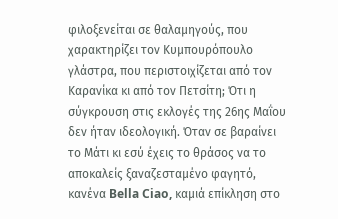φιλοξενείται σε θαλαμηγούς, που χαρακτηρίζει τον Κυμπουρόπουλο γλάστρα, που περιστοιχίζεται από τον Καρανίκα κι από τον Πετσίτη; Ότι η σύγκρουση στις εκλογές της 26ης Μαΐου δεν ήταν ιδεολογική. Όταν σε βαραίνει το Μάτι κι εσύ έχεις το θράσος να το αποκαλείς ξαναζεσταμένο φαγητό, κανένα Bella Ciao, καμιά επίκληση στο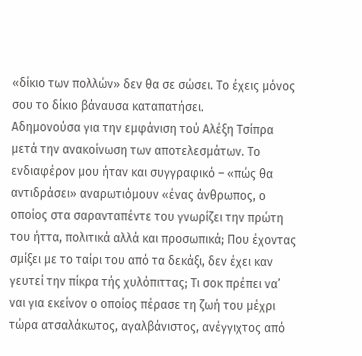«δίκιο των πολλών» δεν θα σε σώσει. Το έχεις μόνος σου το δίκιο βάναυσα καταπατήσει.
Αδημονούσα για την εμφάνιση τού Αλέξη Τσίπρα μετά την ανακοίνωση των αποτελεσμάτων. Το ενδιαφέρον μου ήταν και συγγραφικό – «πώς θα αντιδράσει» αναρωτιόμουν «ένας άνθρωπος, ο οποίος στα σαρανταπέντε του γνωρίζει την πρώτη του ήττα, πολιτικά αλλά και προσωπικά; Που έχοντας σμίξει με το ταίρι του από τα δεκάξι, δεν έχει καν γευτεί την πίκρα τής χυλόπιττας; Τι σοκ πρέπει να’ ναι για εκείνον ο οποίος πέρασε τη ζωή του μέχρι τώρα ατσαλάκωτος, αγαλβάνιστος, ανέγγιχτος από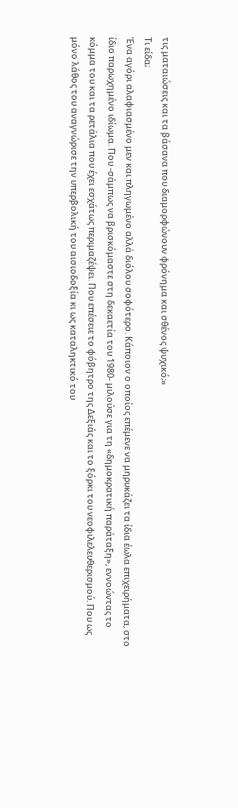τις ματαιώσεις και τα βάσανα που διαμορφώνουν φρόνημα και σθένος ψυχικό;»
Τι είδα;
Ένα αγόρι αλαφιασμένο μεν και πληγωμένο αλλά διόλου σοφότερο. Κάποιον ο οποίος επέμενε να μηρυκάζει τα ίδια έωλα επιχειρήματα, στο ίδιο παρωχημένο ιδίωμα. Που -σάμπως να βρισκόμαστε στη δεκαετία του 1980- μιλούσε για τη «δημοκρατική παράταξη», εννοώντας το κόμμα του και τα ρετάλια που έχει εσχάτως περιμαζέψει. Που επέσειε το φόβητρο της Δεξιάς και το ξόρκι του νεοφιλελευθερισμού. Που ως μόνο λάθος του αναγνώρισε την υπερβολική του αισιοδοξία κι ως καταληκτικό του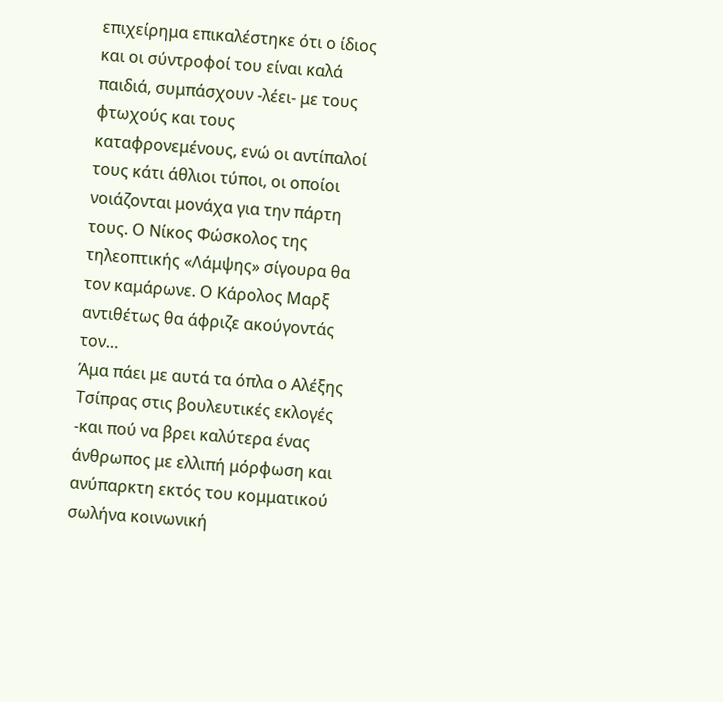επιχείρημα επικαλέστηκε ότι ο ίδιος και οι σύντροφοί του είναι καλά παιδιά, συμπάσχουν -λέει- με τους φτωχούς και τους καταφρονεμένους, ενώ οι αντίπαλοί τους κάτι άθλιοι τύποι, οι οποίοι νοιάζονται μονάχα για την πάρτη τους. Ο Νίκος Φώσκολος της τηλεοπτικής «Λάμψης» σίγουρα θα τον καμάρωνε. Ο Κάρολος Μαρξ αντιθέτως θα άφριζε ακούγοντάς τον…
Άμα πάει με αυτά τα όπλα ο Αλέξης Τσίπρας στις βουλευτικές εκλογές -και πού να βρει καλύτερα ένας άνθρωπος με ελλιπή μόρφωση και ανύπαρκτη εκτός του κομματικού σωλήνα κοινωνική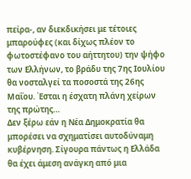πείρα-, αν διεκδικήσει με τέτοιες μπαρούφες (και δίχως πλέον το φωτοστέφανο του αήττητου) την ψήφο των Ελλήνων, το βράδυ της 7ης Ιουλίου θα νοσταλγεί τα ποσοστά της 26ης Μαΐου. Έσται η έσχατη πλάνη χείρων της πρώτης…
Δεν ξέρω εάν η Νέα Δημοκρατία θα μπορέσει να σχηματίσει αυτοδύναμη κυβέρνηση. Σίγουρα πάντως η Ελλάδα θα έχει άμεση ανάγκη από μια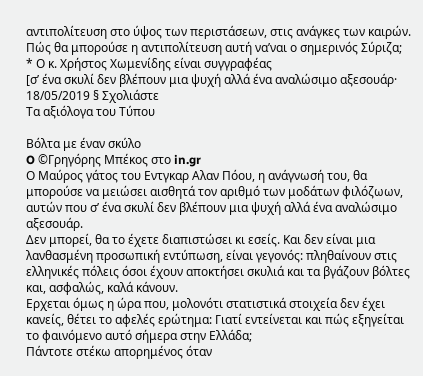αντιπολίτευση στο ύψος των περιστάσεων, στις ανάγκες των καιρών. Πώς θα μπορούσε η αντιπολίτευση αυτή να’ναι ο σημερινός Σύριζα;
* Ο κ. Χρήστος Χωμενίδης είναι συγγραφέας
[σ’ ένα σκυλί δεν βλέπουν μια ψυχή αλλά ένα αναλώσιμο αξεσουάρ·
18/05/2019 § Σχολιάστε
Τα αξιόλογα του Τύπου

Βόλτα με έναν σκύλο
O ©Γρηγόρης Μπέκος στο in.gr
Ο Μαύρος γάτος του Εντγκαρ Αλαν Πόου, η ανάγνωσή του, θα μπορούσε να μειώσει αισθητά τον αριθμό των μοδάτων φιλόζωων, αυτών που σ’ ένα σκυλί δεν βλέπουν μια ψυχή αλλά ένα αναλώσιμο αξεσουάρ.
Δεν μπορεί, θα το έχετε διαπιστώσει κι εσείς. Και δεν είναι μια λανθασμένη προσωπική εντύπωση, είναι γεγονός: πληθαίνουν στις ελληνικές πόλεις όσοι έχουν αποκτήσει σκυλιά και τα βγάζουν βόλτες και, ασφαλώς, καλά κάνουν.
Ερχεται όμως η ώρα που, μολονότι στατιστικά στοιχεία δεν έχει κανείς, θέτει το αφελές ερώτημα: Γιατί εντείνεται και πώς εξηγείται το φαινόμενο αυτό σήμερα στην Ελλάδα;
Πάντοτε στέκω απορημένος όταν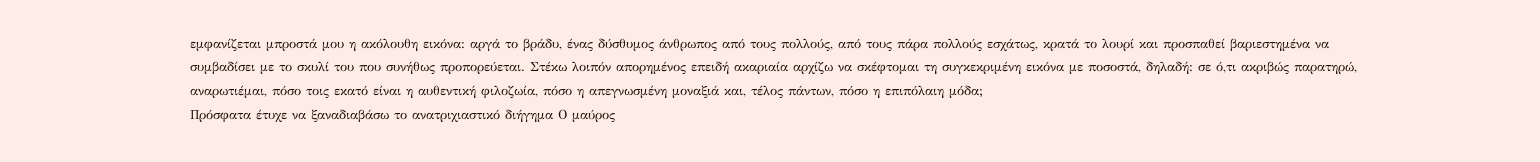εμφανίζεται μπροστά μου η ακόλουθη εικόνα: αργά το βράδυ, ένας δύσθυμος άνθρωπος από τους πολλούς, από τους πάρα πολλούς εσχάτως, κρατά το λουρί και προσπαθεί βαριεστημένα να συμβαδίσει με το σκυλί του που συνήθως προπορεύεται. Στέκω λοιπόν απορημένος επειδή ακαριαία αρχίζω να σκέφτομαι τη συγκεκριμένη εικόνα με ποσοστά, δηλαδή: σε ό,τι ακριβώς παρατηρώ, αναρωτιέμαι, πόσο τοις εκατό είναι η αυθεντική φιλοζωία, πόσο η απεγνωσμένη μοναξιά και, τέλος πάντων, πόσο η επιπόλαιη μόδα;
Πρόσφατα έτυχε να ξαναδιαβάσω το ανατριχιαστικό διήγημα Ο μαύρος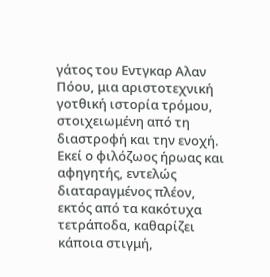γάτος του Εντγκαρ Αλαν Πόου, μια αριστοτεχνική γοτθική ιστορία τρόμου, στοιχειωμένη από τη διαστροφή και την ενοχή.
Εκεί ο φιλόζωος ήρωας και αφηγητής, εντελώς διαταραγμένος πλέον, εκτός από τα κακότυχα τετράποδα, καθαρίζει κάποια στιγμή,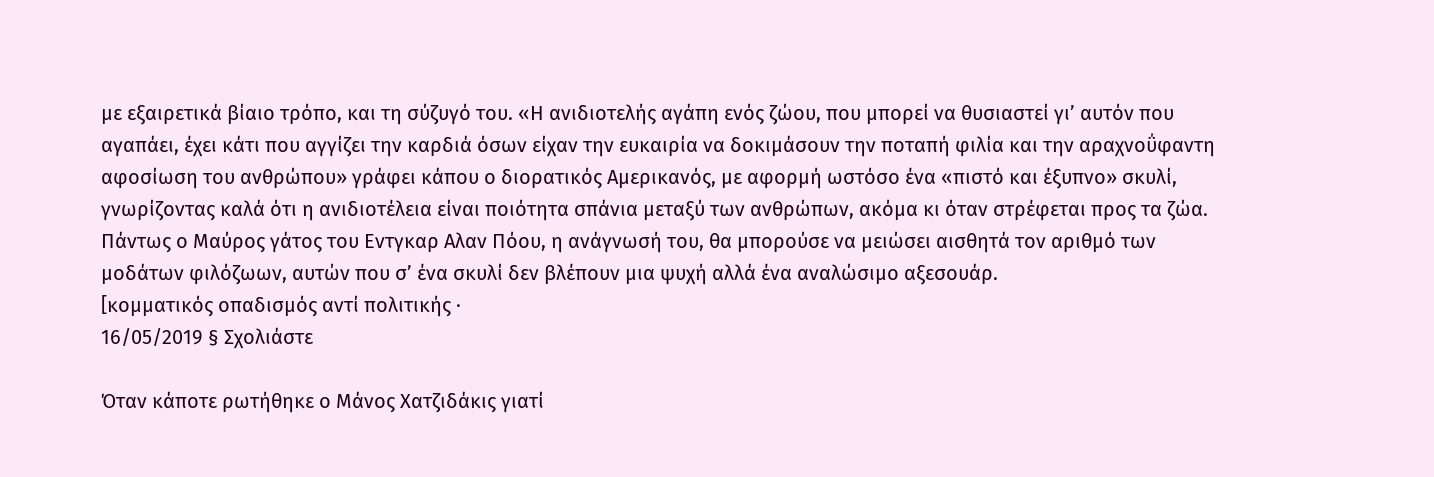με εξαιρετικά βίαιο τρόπο, και τη σύζυγό του. «Η ανιδιοτελής αγάπη ενός ζώου, που μπορεί να θυσιαστεί γι’ αυτόν που αγαπάει, έχει κάτι που αγγίζει την καρδιά όσων είχαν την ευκαιρία να δοκιμάσουν την ποταπή φιλία και την αραχνοΰφαντη αφοσίωση του ανθρώπου» γράφει κάπου ο διορατικός Αμερικανός, με αφορμή ωστόσο ένα «πιστό και έξυπνο» σκυλί, γνωρίζοντας καλά ότι η ανιδιοτέλεια είναι ποιότητα σπάνια μεταξύ των ανθρώπων, ακόμα κι όταν στρέφεται προς τα ζώα.
Πάντως ο Μαύρος γάτος του Εντγκαρ Αλαν Πόου, η ανάγνωσή του, θα μπορούσε να μειώσει αισθητά τον αριθμό των μοδάτων φιλόζωων, αυτών που σ’ ένα σκυλί δεν βλέπουν μια ψυχή αλλά ένα αναλώσιμο αξεσουάρ.
[κομματικός οπαδισμός αντί πολιτικής ·
16/05/2019 § Σχολιάστε

Όταν κάποτε ρωτήθηκε ο Μάνος Χατζιδάκις γιατί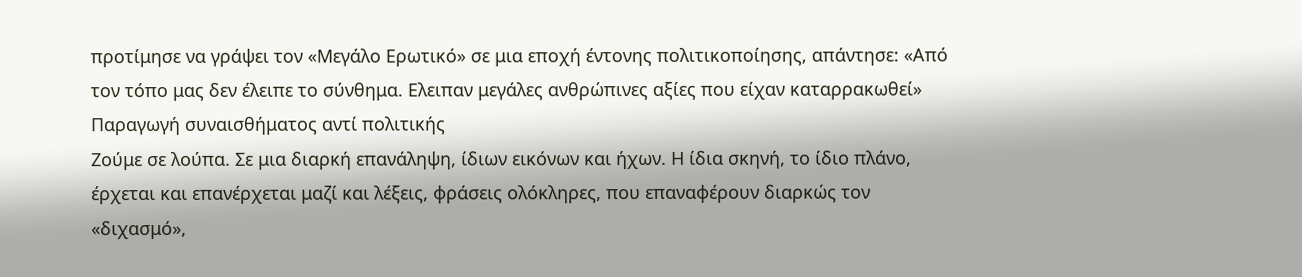προτίμησε να γράψει τον «Μεγάλο Ερωτικό» σε μια εποχή έντονης πολιτικοποίησης, απάντησε: «Από τον τόπο μας δεν έλειπε το σύνθημα. Ελειπαν μεγάλες ανθρώπινες αξίες που είχαν καταρρακωθεί»
Παραγωγή συναισθήματος αντί πολιτικής
Ζούμε σε λούπα. Σε μια διαρκή επανάληψη, ίδιων εικόνων και ήχων. Η ίδια σκηνή, το ίδιο πλάνο, έρχεται και επανέρχεται μαζί και λέξεις, φράσεις ολόκληρες, που επαναφέρουν διαρκώς τον «διχασμό»,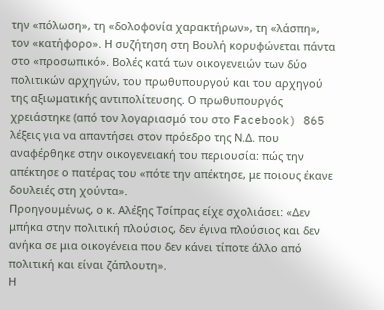την «πόλωση», τη «δολοφονία χαρακτήρων», τη «λάσπη», τον «κατήφορο». Η συζήτηση στη Βουλή κορυφώνεται πάντα στο «προσωπικό». Βολές κατά των οικογενειών των δύο πολιτικών αρχηγών, του πρωθυπουργού και του αρχηγού της αξιωματικής αντιπολίτευσης. Ο πρωθυπουργός χρειάστηκε (από τον λογαριασμό του στο Facebook) 865 λέξεις για να απαντήσει στον πρόεδρο της Ν.Δ. που αναφέρθηκε στην οικογενειακή του περιουσία: πώς την απέκτησε ο πατέρας του «πότε την απέκτησε, με ποιους έκανε δουλειές στη χούντα».
Προηγουμένως, ο κ. Αλέξης Τσίπρας είχε σχολιάσει: «Δεν μπήκα στην πολιτική πλούσιος, δεν έγινα πλούσιος και δεν ανήκα σε μια οικογένεια που δεν κάνει τίποτε άλλο από πολιτική και είναι ζάπλουτη».
Η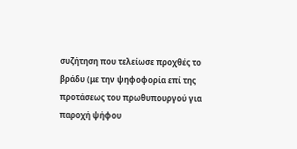συζήτηση που τελείωσε προχθές το βράδυ (με την ψηφοφορία επί της προτάσεως του πρωθυπουργού για παροχή ψήφου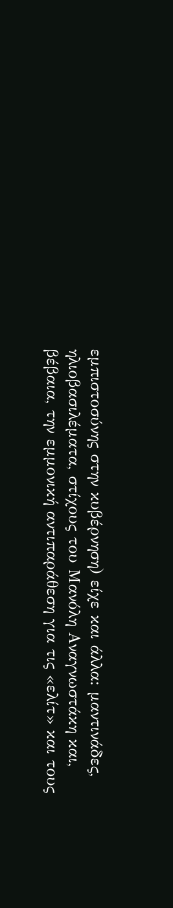εμπιστοσύνης στην κυβέρνηση) είχε και άλλα: μαντινάδες, ηλιοβασιλέματα, στίχους του Μανόλη Αναγνωστάκη και, βέβαια, την εμμονική αντιπαράθεση για τις «ελίτ» και τους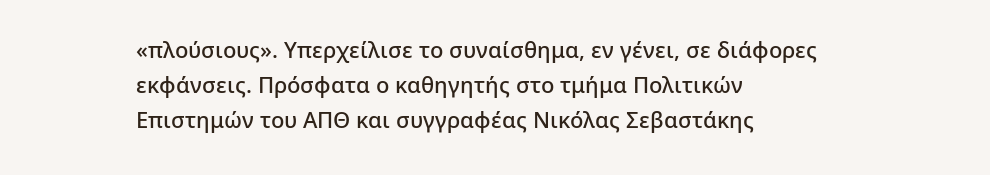«πλούσιους». Υπερχείλισε το συναίσθημα, εν γένει, σε διάφορες εκφάνσεις. Πρόσφατα ο καθηγητής στο τμήμα Πολιτικών Επιστημών του ΑΠΘ και συγγραφέας Νικόλας Σεβαστάκης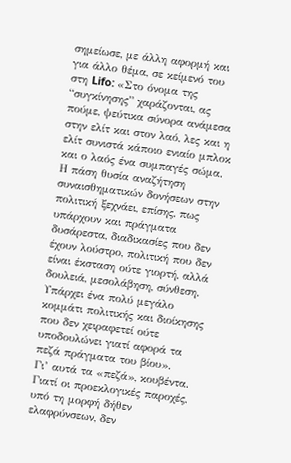σημείωσε, με άλλη αφορμή και για άλλο θέμα, σε κείμενό του στη Lifo: «Στο όνομα της “συγκίνησης” χαράζονται, ας πούμε, ψεύτικα σύνορα ανάμεσα στην ελίτ και στον λαό, λες και η ελίτ συνιστά κάποιο ενιαίο μπλοκ και ο λαός ένα συμπαγές σώμα. Η πάση θυσία αναζήτηση συναισθηματικών δονήσεων στην πολιτική ξεχνάει, επίσης, πως υπάρχουν και πράγματα δυσάρεστα, διαδικασίες που δεν έχουν λούστρο, πολιτική που δεν είναι έκσταση ούτε γιορτή, αλλά δουλειά, μεσολάβηση, σύνθεση. Υπάρχει ένα πολύ μεγάλο κομμάτι πολιτικής και διοίκησης που δεν χειραφετεί ούτε υποδουλώνει γιατί αφορά τα πεζά πράγματα του βίου».
Γι’ αυτά τα «πεζά», κουβέντα. Γιατί οι προεκλογικές παροχές, υπό τη μορφή δήθεν ελαφρύνσεων, δεν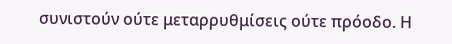συνιστούν ούτε μεταρρυθμίσεις ούτε πρόοδο. Η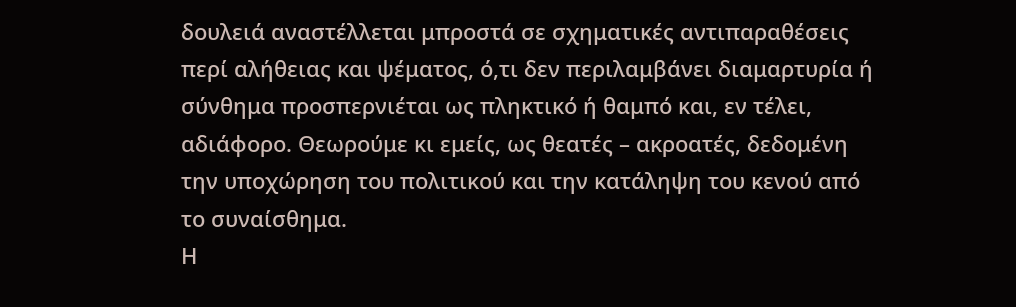δουλειά αναστέλλεται μπροστά σε σχηματικές αντιπαραθέσεις περί αλήθειας και ψέματος, ό,τι δεν περιλαμβάνει διαμαρτυρία ή σύνθημα προσπερνιέται ως πληκτικό ή θαμπό και, εν τέλει, αδιάφορο. Θεωρούμε κι εμείς, ως θεατές – ακροατές, δεδομένη την υποχώρηση του πολιτικού και την κατάληψη του κενού από το συναίσθημα.
Η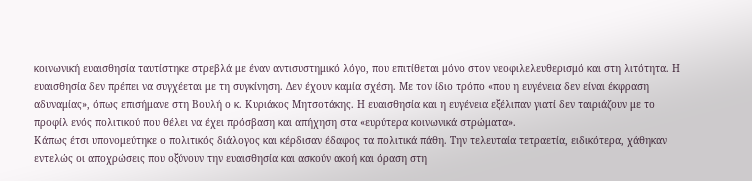κοινωνική ευαισθησία ταυτίστηκε στρεβλά με έναν αντισυστημικό λόγο, που επιτίθεται μόνο στον νεοφιλελευθερισμό και στη λιτότητα. Η ευαισθησία δεν πρέπει να συγχέεται με τη συγκίνηση. Δεν έχουν καμία σχέση. Με τον ίδιο τρόπο «που η ευγένεια δεν είναι έκφραση αδυναμίας», όπως επισήμανε στη Βουλή ο κ. Κυριάκος Μητσοτάκης. Η ευαισθησία και η ευγένεια εξέλιπαν γιατί δεν ταιριάζουν με το προφίλ ενός πολιτικού που θέλει να έχει πρόσβαση και απήχηση στα «ευρύτερα κοινωνικά στρώματα».
Κάπως έτσι υπονομεύτηκε ο πολιτικός διάλογος και κέρδισαν έδαφος τα πολιτικά πάθη. Την τελευταία τετραετία, ειδικότερα, χάθηκαν εντελώς οι αποχρώσεις που οξύνουν την ευαισθησία και ασκούν ακοή και όραση στη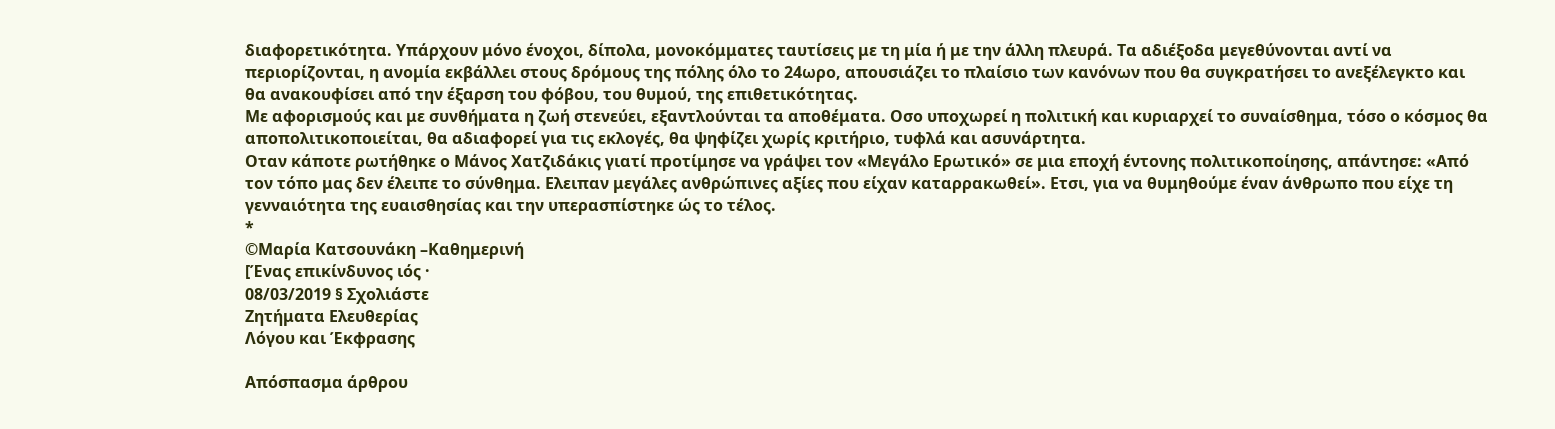διαφορετικότητα. Υπάρχουν μόνο ένοχοι, δίπολα, μονοκόμματες ταυτίσεις με τη μία ή με την άλλη πλευρά. Τα αδιέξοδα μεγεθύνονται αντί να περιορίζονται, η ανομία εκβάλλει στους δρόμους της πόλης όλο το 24ωρο, απουσιάζει το πλαίσιο των κανόνων που θα συγκρατήσει το ανεξέλεγκτο και θα ανακουφίσει από την έξαρση του φόβου, του θυμού, της επιθετικότητας.
Με αφορισμούς και με συνθήματα η ζωή στενεύει, εξαντλούνται τα αποθέματα. Οσο υποχωρεί η πολιτική και κυριαρχεί το συναίσθημα, τόσο ο κόσμος θα αποπολιτικοποιείται, θα αδιαφορεί για τις εκλογές, θα ψηφίζει χωρίς κριτήριο, τυφλά και ασυνάρτητα.
Οταν κάποτε ρωτήθηκε ο Μάνος Χατζιδάκις γιατί προτίμησε να γράψει τον «Μεγάλο Ερωτικό» σε μια εποχή έντονης πολιτικοποίησης, απάντησε: «Από τον τόπο μας δεν έλειπε το σύνθημα. Ελειπαν μεγάλες ανθρώπινες αξίες που είχαν καταρρακωθεί». Ετσι, για να θυμηθούμε έναν άνθρωπο που είχε τη γενναιότητα της ευαισθησίας και την υπερασπίστηκε ώς το τέλος.
*
©Μαρία Κατσουνάκη –Καθημερινή
[Ένας επικίνδυνος ιός ·
08/03/2019 § Σχολιάστε
Ζητήματα Ελευθερίας
Λόγου και Έκφρασης

Απόσπασμα άρθρου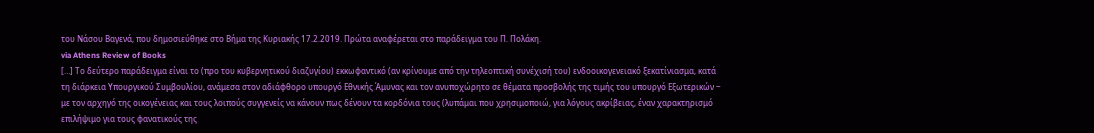του Νάσου Βαγενά, που δημοσιεύθηκε στο Βήμα της Κυριακής 17.2.2019. Πρώτα αναφέρεται στο παράδειγμα του Π. Πολάκη.
via Athens Review of Books
[…] Το δεύτερο παράδειγμα είναι το (προ του κυβερνητικού διαζυγίου) εκκωφαντικό (αν κρίνουμε από την τηλεοπτική συνέχισή του) ενδοοικογενειακό ξεκατίνιασμα, κατά τη διάρκεια Υπουργικού Συμβουλίου, ανάμεσα στον αδιάφθορο υπουργό Εθνικής Άμυνας και τον ανυποχώρητο σε θέματα προσβολής της τιμής του υπουργό Εξωτερικών ‒ με τον αρχηγό της οικογένειας και τους λοιπούς συγγενείς να κάνουν πως δένουν τα κορδόνια τους (λυπάμαι που χρησιμοποιώ, για λόγους ακρίβειας, έναν χαρακτηρισμό επιλήψιμο για τους φανατικούς της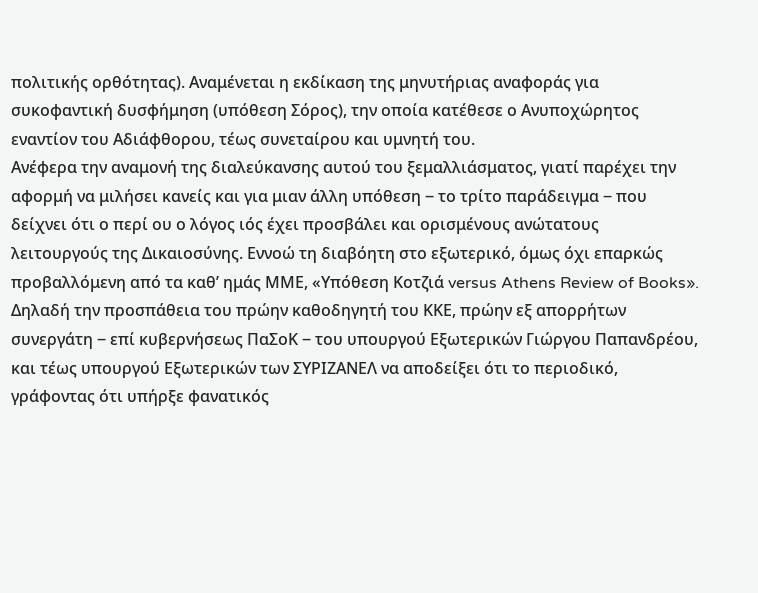πολιτικής ορθότητας). Αναμένεται η εκδίκαση της μηνυτήριας αναφοράς για συκοφαντική δυσφήμηση (υπόθεση Σόρος), την οποία κατέθεσε ο Ανυποχώρητος εναντίον του Αδιάφθορου, τέως συνεταίρου και υμνητή του.
Ανέφερα την αναμονή της διαλεύκανσης αυτού του ξεμαλλιάσματος, γιατί παρέχει την αφορμή να μιλήσει κανείς και για μιαν άλλη υπόθεση ‒ το τρίτο παράδειγμα ‒ που δείχνει ότι ο περί ου ο λόγος ιός έχει προσβάλει και ορισμένους ανώτατους λειτουργούς της Δικαιοσύνης. Εννοώ τη διαβόητη στο εξωτερικό, όμως όχι επαρκώς προβαλλόμενη από τα καθ’ ημάς ΜΜΕ, «Υπόθεση Κοτζιά versus Athens Review of Books». Δηλαδή την προσπάθεια του πρώην καθοδηγητή του ΚΚΕ, πρώην εξ απορρήτων συνεργάτη ‒ επί κυβερνήσεως ΠαΣοΚ ‒ του υπουργού Εξωτερικών Γιώργου Παπανδρέου, και τέως υπουργού Εξωτερικών των ΣΥΡΙΖΑΝΕΛ να αποδείξει ότι το περιοδικό, γράφοντας ότι υπήρξε φανατικός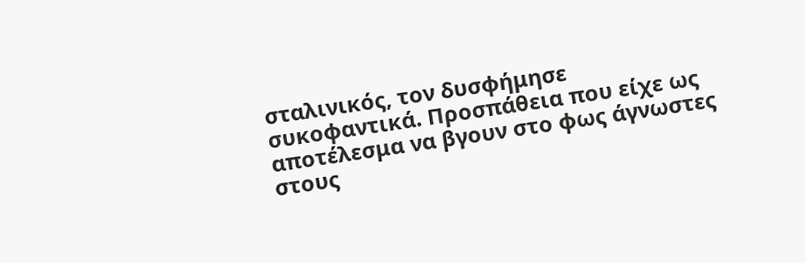σταλινικός, τον δυσφήμησε συκοφαντικά. Προσπάθεια που είχε ως αποτέλεσμα να βγουν στο φως άγνωστες στους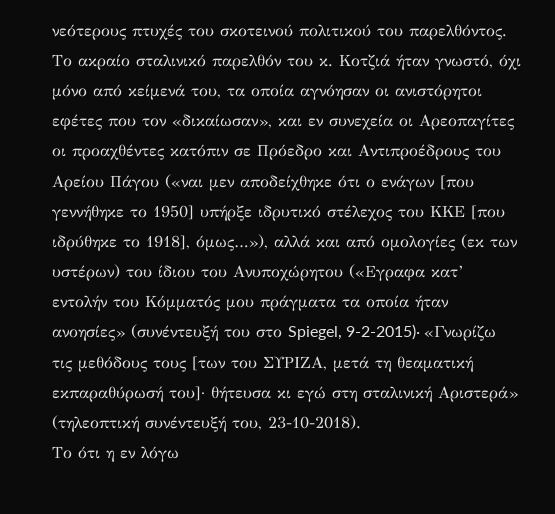νεότερους πτυχές του σκοτεινού πολιτικού του παρελθόντος.
Το ακραίο σταλινικό παρελθόν του κ. Κοτζιά ήταν γνωστό, όχι μόνο από κείμενά του, τα οποία αγνόησαν οι ανιστόρητοι εφέτες που τον «δικαίωσαν», και εν συνεχεία οι Αρεοπαγίτες οι προαχθέντες κατόπιν σε Πρόεδρο και Αντιπροέδρους του Αρείου Πάγου («ναι μεν αποδείχθηκε ότι ο ενάγων [που γεννήθηκε το 1950] υπήρξε ιδρυτικό στέλεχος του ΚΚΕ [που ιδρύθηκε το 1918], όμως…»), αλλά και από ομολογίες (εκ των υστέρων) του ίδιου του Ανυποχώρητου («Εγραφα κατ’ εντολήν του Κόμματός μου πράγματα τα οποία ήταν ανοησίες» (συνέντευξή του στο Spiegel, 9-2-2015)· «Γνωρίζω τις μεθόδους τους [των του ΣΥΡΙΖΑ, μετά τη θεαματική εκπαραθύρωσή του]· θήτευσα κι εγώ στη σταλινική Αριστερά» (τηλεοπτική συνέντευξή του, 23-10-2018).
Το ότι η εν λόγω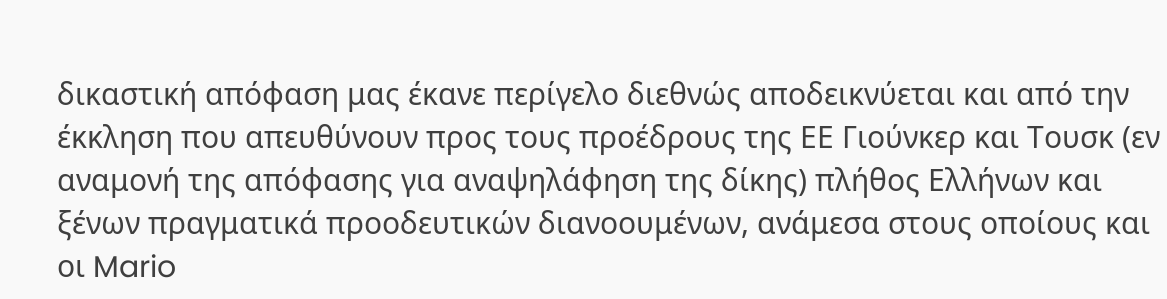δικαστική απόφαση μας έκανε περίγελο διεθνώς αποδεικνύεται και από την έκκληση που απευθύνουν προς τους προέδρους της ΕΕ Γιούνκερ και Τουσκ (εν αναμονή της απόφασης για αναψηλάφηση της δίκης) πλήθος Ελλήνων και ξένων πραγματικά προοδευτικών διανοουμένων, ανάμεσα στους οποίους και οι Mario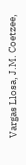Vargas Llosa, J.M. Coetzee,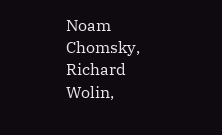Noam Chomsky, Richard Wolin,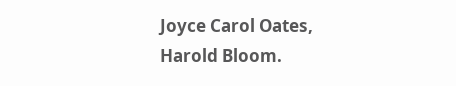Joyce Carol Oates, Harold Bloom.